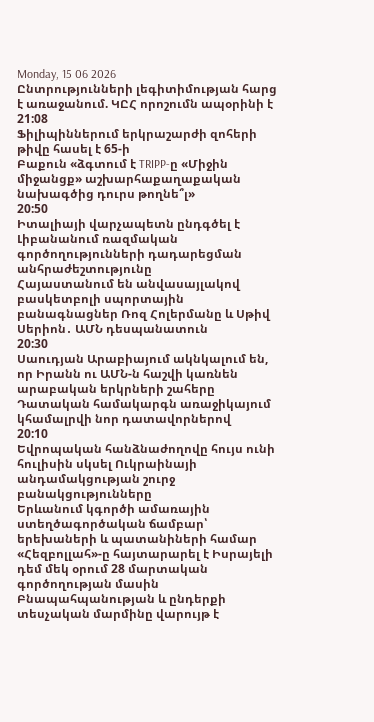Monday, 15 06 2026
Ընտրությունների լեգիտիմության հարց է առաջանում. ԿԸՀ որոշումն ապօրինի է
21:08
Ֆիլիպիններում երկրաշարժի զոհերի թիվը հասել է 65-ի
Բաքուն «ձգտում է TRIPP-ը «Միջին միջանցք» աշխարհաքաղաքական նախագծից դուրս թողնե՞լ»
20:50
Իտալիայի վարչապետն ընդգծել է Լիբանանում ռազմական գործողությունների դադարեցման անհրաժեշտությունը
Հայաստանում են անվասայլակով բասկետբոլի սպորտային բանագնացներ Ռոզ Հոլերմանը և Սթիվ Սերիոն․ ԱՄՆ դեսպանատուն
20:30
Սաուդյան Արաբիայում ակնկալում են, որ Իրանն ու ԱՄՆ-ն հաշվի կառնեն արաբական երկրների շահերը
Դատական համակարգն առաջիկայում կհամալրվի նոր դատավորներով
20:10
Եվրոպական հանձնաժողովը հույս ունի հուլիսին սկսել Ուկրաինայի անդամակցության շուրջ բանակցությունները
Երևանում կգործի ամառային ստեղծագործական ճամբար՝ երեխաների և պատանիների համար
«Հեզբոլլահ»-ը հայտարարել է Իսրայելի դեմ մեկ օրում 28 մարտական գործողության մասին
Բնապահպանության և ընդերքի տեսչական մարմինը վարույթ է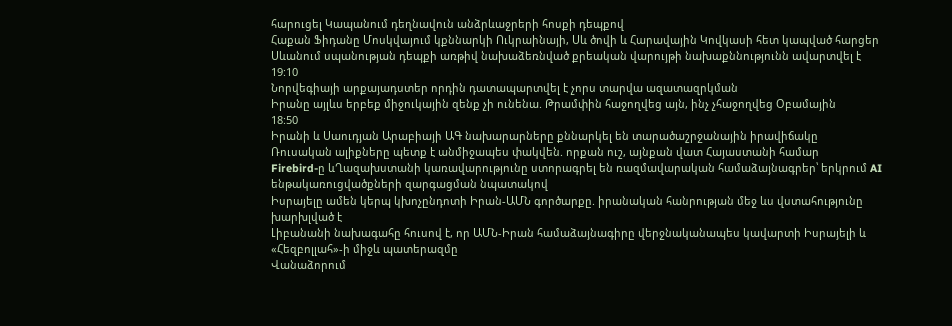հարուցել Կապանում դեղնավուն անձրևաջրերի հոսքի դեպքով
Հաքան Ֆիդանը Մոսկվայում կքննարկի Ուկրաինայի, Սև ծովի և Հարավային Կովկասի հետ կապված հարցեր
Սևանում սպանության դեպքի առթիվ նախաձեռնված քրեական վարույթի նախաքննությունն ավարտվել է
19:10
Նորվեգիայի արքայադստեր որդին դատապարտվել է չորս տարվա ազատազրկման
Իրանը այլևս երբեք միջուկային զենք չի ունենա. Թրամփին հաջողվեց այն, ինչ չհաջողվեց Օբամային
18:50
Իրանի և Սաուդյան Արաբիայի ԱԳ նախարարները քննարկել են տարածաշրջանային իրավիճակը
Ռուսական ալիքները պետք է անմիջապես փակվեն. որքան ուշ, այնքան վատ Հայաստանի համար
Firebird-ը ևՂազախստանի կառավարությունը ստորագրել են ռազմավարական համաձայնագրեր՝ երկրում AI ենթակառուցվածքների զարգացման նպատակով
Իսրայելը ամեն կերպ կխոչընդոտի Իրան-ԱՄՆ գործարքը. իրանական հանրության մեջ ևս վստահությունը խարխլված է
Լիբանանի նախագահը հուսով է, որ ԱՄՆ-Իրան համաձայնագիրը վերջնականապես կավարտի Իսրայելի և «Հեզբոլլահ»-ի միջև պատերազմը
Վանաձորում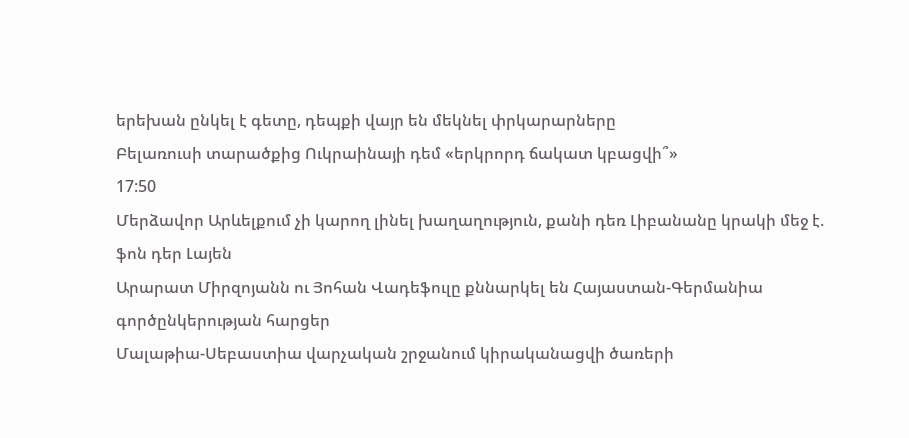երեխան ընկել է գետը, դեպքի վայր են մեկնել փրկարարները
Բելառուսի տարածքից Ուկրաինայի դեմ «երկրորդ ճակատ կբացվի՞»
17:50
Մերձավոր Արևելքում չի կարող լինել խաղաղություն, քանի դեռ Լիբանանը կրակի մեջ է. ֆոն դեր Լայեն
Արարատ Միրզոյանն ու Յոհան Վադեֆուլը քննարկել են Հայաստան-Գերմանիա գործընկերության հարցեր
Մալաթիա-Սեբաստիա վարչական շրջանում կիրականացվի ծառերի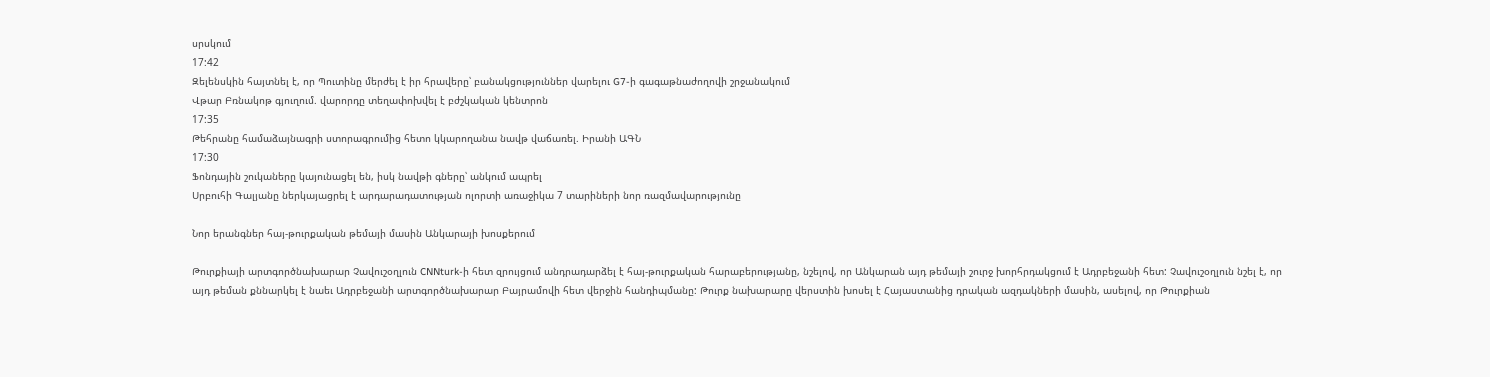սրսկում
17:42
Զելենսկին հայտնել է, որ Պուտինը մերժել է իր հրավերը՝ բանակցություններ վարելու G7-ի գագաթնաժողովի շրջանակում
Վթար Բռնակոթ գյուղում. վարորդը տեղափոխվել է բժշկական կենտրոն
17:35
Թեհրանը համաձայնագրի ստորագրումից հետո կկարողանա նավթ վաճառել. Իրանի ԱԳՆ
17:30
Ֆոնդային շուկաները կայունացել են, իսկ նավթի գները՝ անկում ապրել
Սրբուհի Գալյանը ներկայացրել է արդարադատության ոլորտի առաջիկա 7 տարիների նոր ռազմավարությունը

Նոր երանգներ հայ-թուրքական թեմայի մասին Անկարայի խոսքերում

Թուրքիայի արտգործնախարար Չավուշօղլուն CNNturk-ի հետ զրույցում անդրադարձել է հայ-թուրքական հարաբերությանը, նշելով, որ Անկարան այդ թեմայի շուրջ խորհրդակցում է Ադրբեջանի հետ: Չավուշօղլուն նշել է, որ այդ թեման քննարկել է նաեւ Ադրբեջանի արտգործնախարար Բայրամովի հետ վերջին հանդիպմանը: Թուրք նախարարը վերստին խոսել է Հայաստանից դրական ազդակների մասին, ասելով, որ Թուրքիան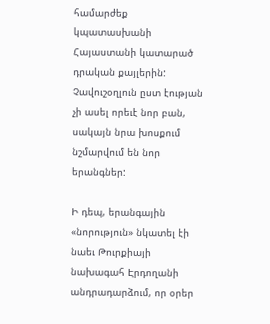համարժեք կպատասխանի Հայաստանի կատարած դրական քայլերին: Չավուշօղլուն ըստ էության չի ասել որեւէ նոր բան, սակայն նրա խոսքում նշմարվում են նոր երանգներ:

Ի դեպ, երանգային «նորություն» նկատել էի նաեւ Թուրքիայի նախագահ Էրդողանի անդրադարձում, որ օրեր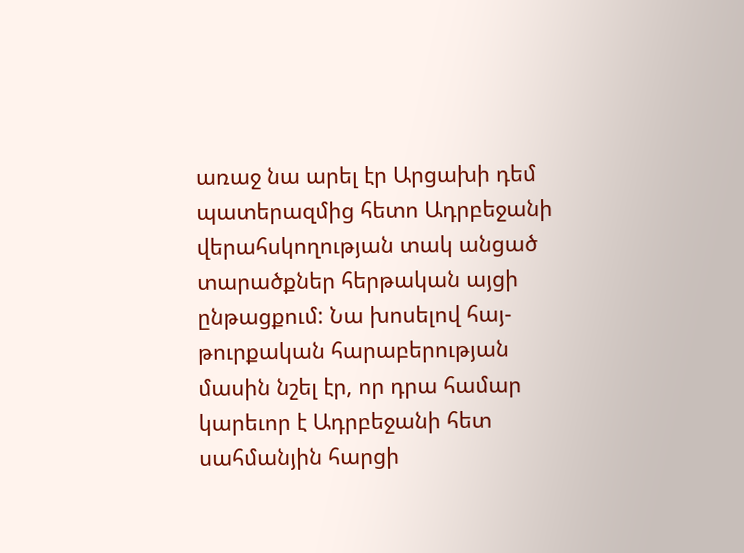առաջ նա արել էր Արցախի դեմ պատերազմից հետո Ադրբեջանի վերահսկողության տակ անցած տարածքներ հերթական այցի ընթացքում: Նա խոսելով հայ-թուրքական հարաբերության մասին նշել էր, որ դրա համար կարեւոր է Ադրբեջանի հետ սահմանյին հարցի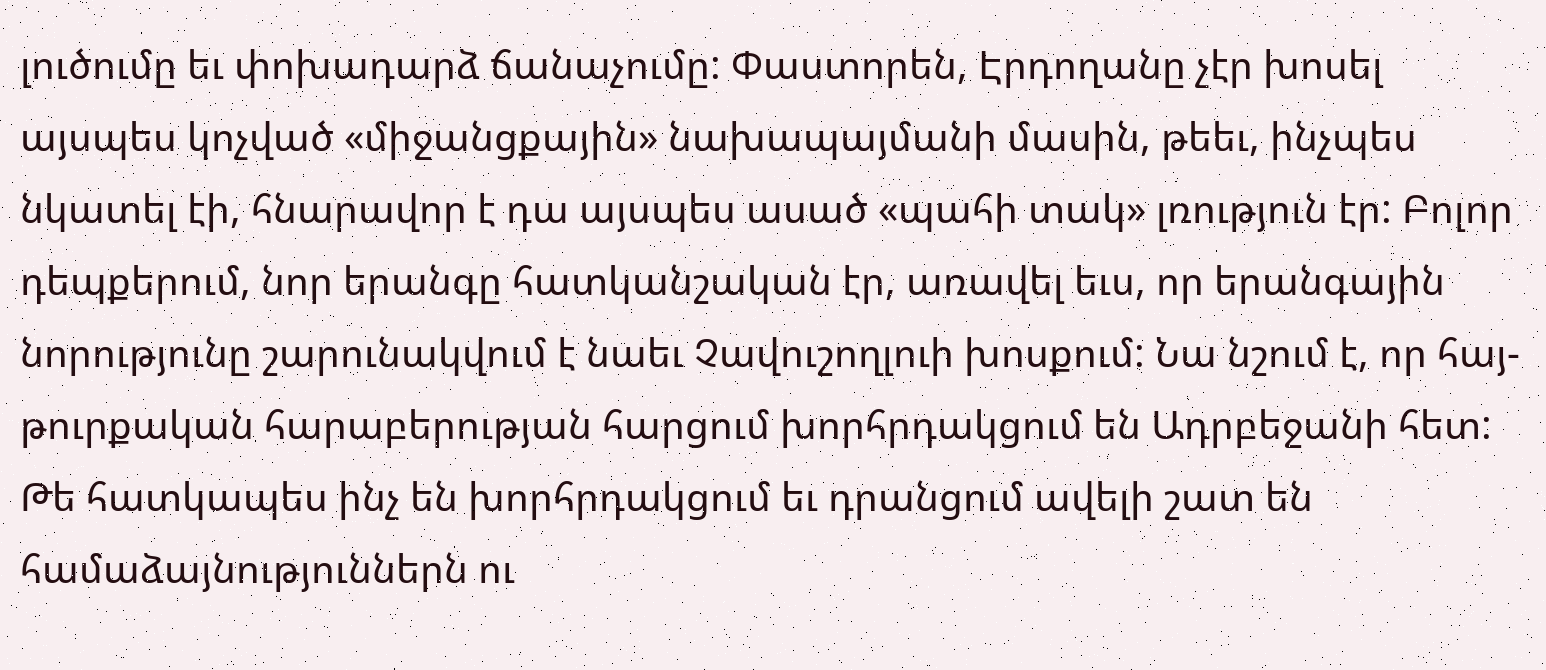լուծումը եւ փոխադարձ ճանաչումը: Փաստորեն, Էրդողանը չէր խոսել այսպես կոչված «միջանցքային» նախապայմանի մասին, թեեւ, ինչպես նկատել էի, հնարավոր է դա այսպես ասած «պահի տակ» լռություն էր: Բոլոր դեպքերում, նոր երանգը հատկանշական էր, առավել եւս, որ երանգային նորությունը շարունակվում է նաեւ Չավուշողլուի խոսքում: Նա նշում է, որ հայ-թուրքական հարաբերության հարցում խորհրդակցում են Ադրբեջանի հետ: Թե հատկապես ինչ են խորհրդակցում եւ դրանցում ավելի շատ են համաձայնություններն ու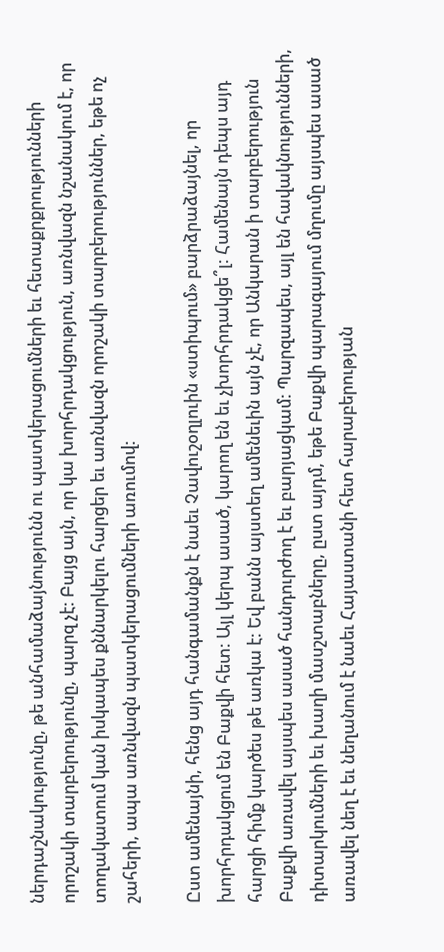ներդաշնակությունը, թե անհամաձայնությունն ու պատկերացումների եւ հետաքրքրությունների որոշակի տարբերությունը, պարզ չէ: Բայց այն, որ կա խորհրդակցություն, առնվազն նշանակում է, որ տողակատում կան իսկապես քննարկելու հարցեր եւ առնվազն որոշակի տարբերություններ, եթե ոչ շահերի, ապա առնվազն պատկերացումների առումով:

Ըստ ամենայնի, հենց այդ հանգամանքն է նաեւ Չավուշօղլուին «ստիպում» բարձրաձայնել, որ խորհրդակցում են Բաքվի հետ: Այլ կերպ ասած, կարող են եւ չխորհրդակցե՞լ: Համենայն դեպս այդ հարցի հիմք կարծես թե առկա է: Եվ բանն այստեղ ամենեւին այն չէ, որ Անկարան ի տարբերություն Բաքվի առավել այսպես ասած հանդուրժող է եւ բարյացկամ: Պարզապես, այլ են հավակնությունների, դիտարկումների եւ խաղի մասշտաբները, ըստ այդմ, եթե Բաքվի պարագայում մղումը այսպես ասած առավել նեղ է եւ նեղանում է նաեւ Հայաստանի հետ հարաբերության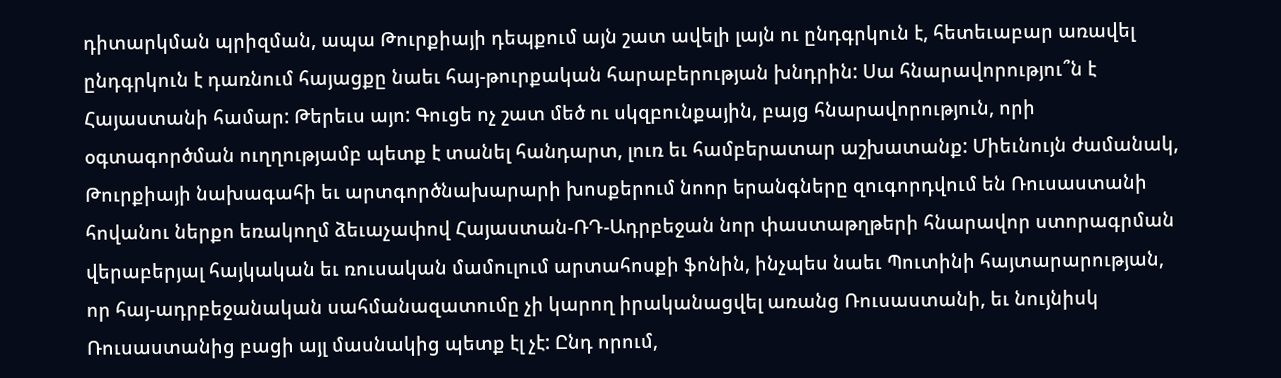դիտարկման պրիզման, ապա Թուրքիայի դեպքում այն շատ ավելի լայն ու ընդգրկուն է, հետեւաբար առավել ընդգրկուն է դառնում հայացքը նաեւ հայ-թուրքական հարաբերության խնդրին: Սա հնարավորությու՞ն է Հայաստանի համար: Թերեւս այո: Գուցե ոչ շատ մեծ ու սկզբունքային, բայց հնարավորություն, որի օգտագործման ուղղությամբ պետք է տանել հանդարտ, լուռ եւ համբերատար աշխատանք: Միեւնույն ժամանակ, Թուրքիայի նախագահի եւ արտգործնախարարի խոսքերում նոոր երանգները զուգորդվում են Ռուսաստանի հովանու ներքո եռակողմ ձեւաչափով Հայաստան-ՌԴ-Ադրբեջան նոր փաստաթղթերի հնարավոր ստորագրման վերաբերյալ հայկական եւ ռուսական մամուլում արտահոսքի ֆոնին, ինչպես նաեւ Պուտինի հայտարարության, որ հայ-ադրբեջանական սահմանազատումը չի կարող իրականացվել առանց Ռուսաստանի, եւ նույնիսկ Ռուսաստանից բացի այլ մասնակից պետք էլ չէ: Ընդ որում,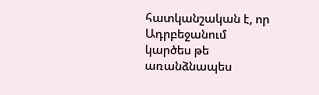հատկանշական է, որ Ադրբեջանում կարծես թե առանձնապես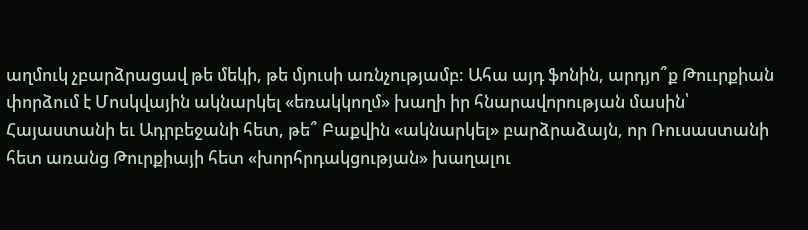աղմուկ չբարձրացավ թե մեկի, թե մյուսի առնչությամբ: Ահա այդ ֆոնին, արդյո՞ք Թոււրքիան փորձում է Մոսկվային ակնարկել «եռակկողմ» խաղի իր հնարավորության մասին՝ Հայաստանի եւ Ադրբեջանի հետ, թե՞ Բաքվին «ակնարկել» բարձրաձայն, որ Ռուսաստանի հետ առանց Թուրքիայի հետ «խորհրդակցության» խաղալու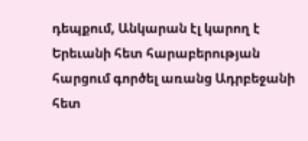դեպքում, Անկարան էլ կարող է Երեւանի հետ հարաբերության հարցում գործել առանց Ադրբեջանի հետ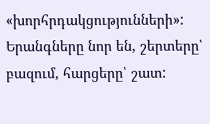«խորհրդակցությունների»: Երանգները նոր են, շերտերը՝ բազում, հարցերը՝ շատ: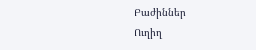Բաժիններ
Ուղիղ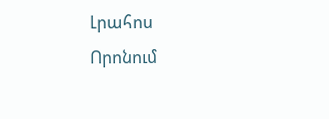Լրահոս
Որոնում